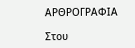ΑΡΘΡΟΓΡΑΦΙΑ

Στου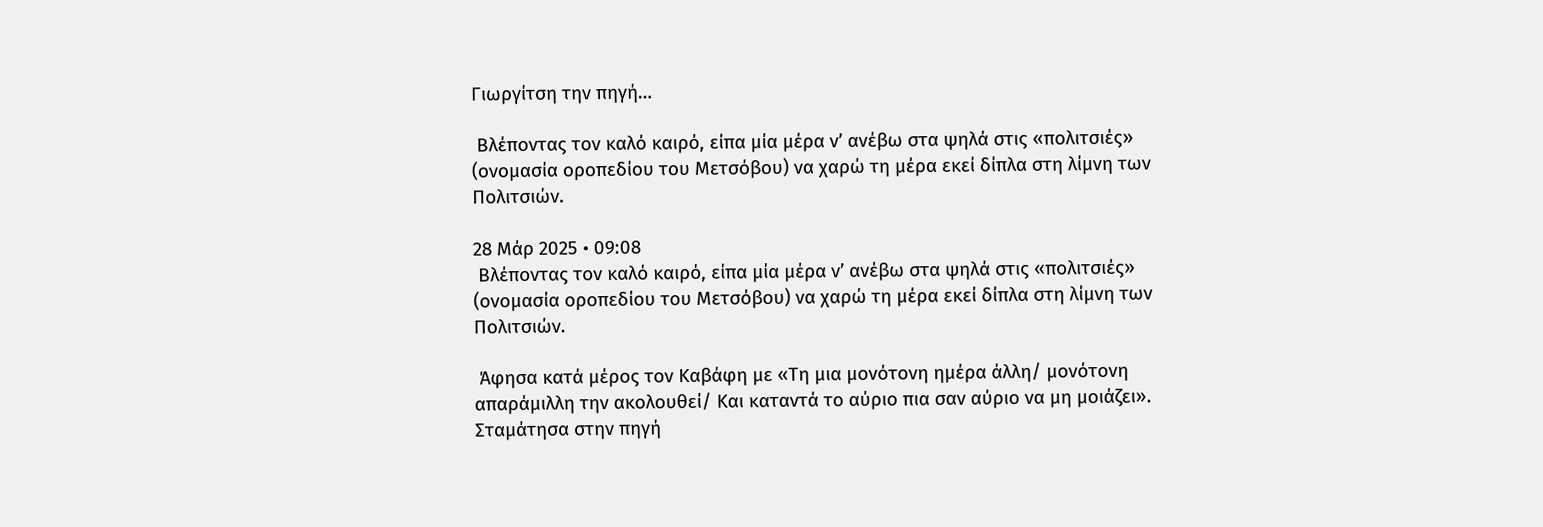Γιωργίτση την πηγή…

 Βλέποντας τον καλό καιρό, είπα μία μέρα ν’ ανέβω στα ψηλά στις «πολιτσιές» (ονομασία οροπεδίου του Μετσόβου) να χαρώ τη μέρα εκεί δίπλα στη λίμνη των Πολιτσιών.

28 Μάρ 2025 • 09:08
 Βλέποντας τον καλό καιρό, είπα μία μέρα ν’ ανέβω στα ψηλά στις «πολιτσιές» (ονομασία οροπεδίου του Μετσόβου) να χαρώ τη μέρα εκεί δίπλα στη λίμνη των Πολιτσιών.

 Άφησα κατά μέρος τον Καβάφη με «Τη μια μονότονη ημέρα άλλη/ μονότονη   απαράμιλλη την ακολουθεί/ Και καταντά το αύριο πια σαν αύριο να μη μοιάζει». Σταμάτησα στην πηγή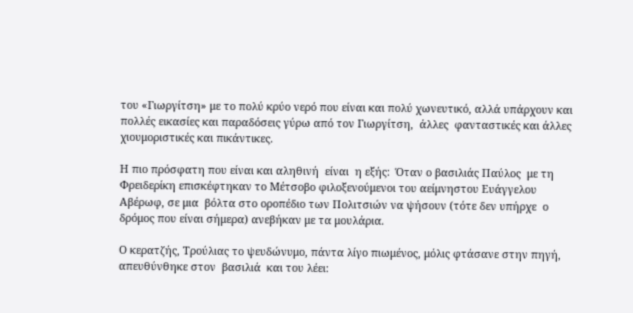του «Γιωργίτση» με το πολύ κρύο νερό που είναι και πολύ χωνευτικό, αλλά υπάρχουν και πολλές εικασίες και παραδόσεις γύρω από τον Γιωργίτση,  άλλες  φανταστικές και άλλες  χιουμοριστικές και πικάντικες.

Η πιο πρόσφατη που είναι και αληθινή  είναι  η εξής:  Όταν ο βασιλιάς Παύλος  με τη Φρειδερίκη επισκέφτηκαν το Μέτσοβο φιλοξενούμενοι του αείμνηστου Ευάγγελου Αβέρωφ, σε μια  βόλτα στο οροπέδιο των Πολιτσιών να ψήσουν (τότε δεν υπήρχε  ο δρόμος που είναι σήμερα) ανεβήκαν με τα μουλάρια.

Ο κερατζής, Τρούλιας το ψευδώνυμο, πάντα λίγο πιωμένος, μόλις φτάσανε στην πηγή, απευθύνθηκε στον  βασιλιά  και του λέει: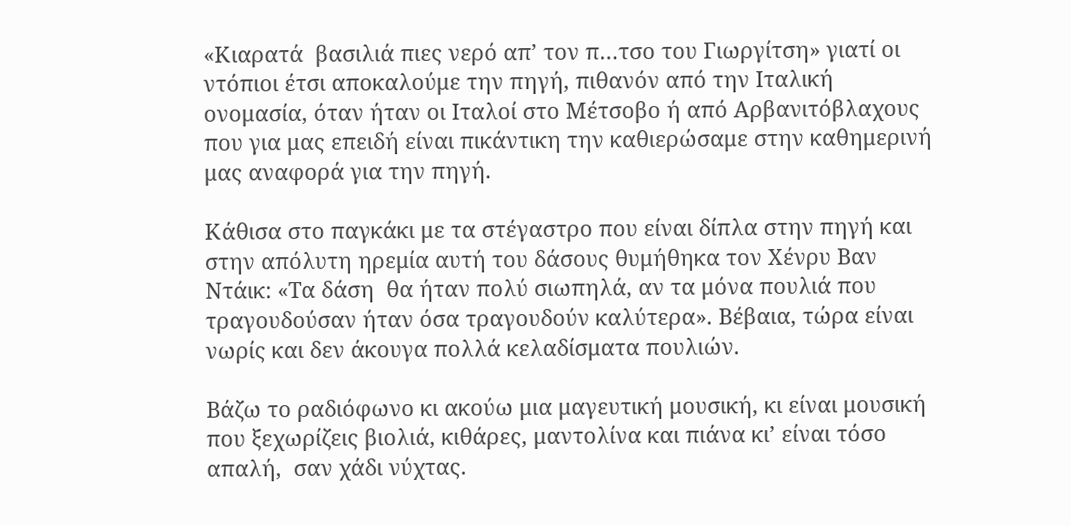«Κιαρατά  βασιλιά πιες νερό απ’ τον π…τσο του Γιωργίτση» γιατί οι ντόπιοι έτσι αποκαλούμε την πηγή, πιθανόν από την Ιταλική ονομασία, όταν ήταν οι Ιταλοί στο Μέτσοβο ή από Αρβανιτόβλαχους που για μας επειδή είναι πικάντικη την καθιερώσαμε στην καθημερινή μας αναφορά για την πηγή.

Κάθισα στο παγκάκι με τα στέγαστρο που είναι δίπλα στην πηγή και στην απόλυτη ηρεμία αυτή του δάσους θυμήθηκα τον Χένρυ Βαν  Ντάικ: «Τα δάση  θα ήταν πολύ σιωπηλά, αν τα μόνα πουλιά που τραγουδούσαν ήταν όσα τραγουδούν καλύτερα». Βέβαια, τώρα είναι νωρίς και δεν άκουγα πολλά κελαδίσματα πουλιών.

Βάζω το ραδιόφωνο κι ακούω μια μαγευτική μουσική, κι είναι μουσική που ξεχωρίζεις βιολιά, κιθάρες, μαντολίνα και πιάνα κι’ είναι τόσο απαλή,  σαν χάδι νύχτας.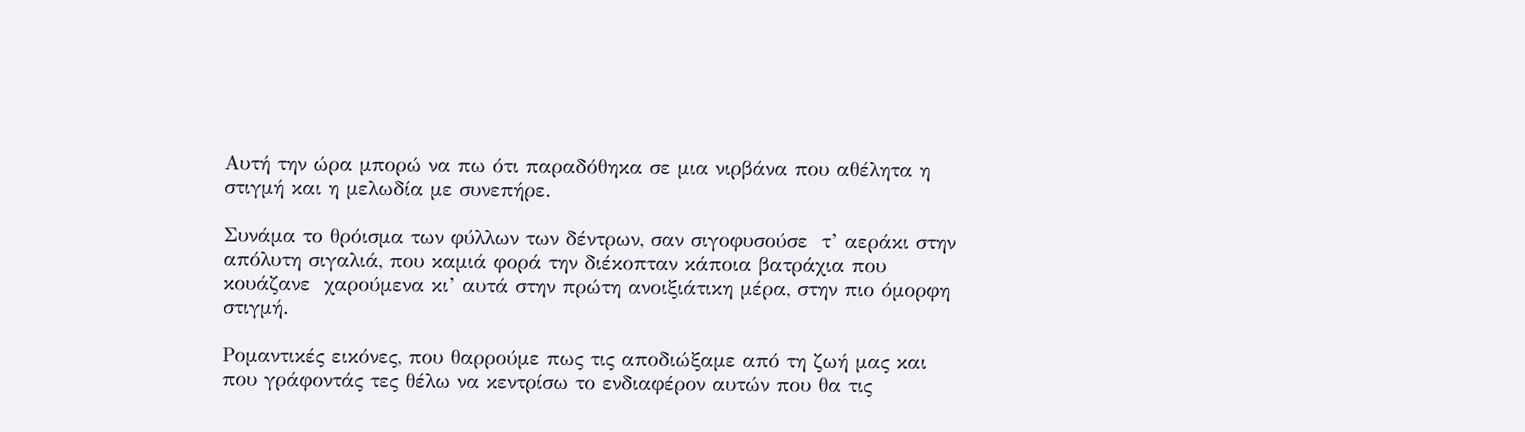Αυτή την ώρα μπορώ να πω ότι παραδόθηκα σε μια νιρβάνα που αθέλητα η στιγμή και η μελωδία με συνεπήρε.

Συνάμα το θρόισμα των φύλλων των δέντρων, σαν σιγοφυσούσε  τ’ αεράκι στην απόλυτη σιγαλιά, που καμιά φορά την διέκοπταν κάποια βατράχια που κουάζανε  χαρούμενα κι’ αυτά στην πρώτη ανοιξιάτικη μέρα, στην πιο όμορφη στιγμή.

Ρομαντικές εικόνες, που θαρρούμε πως τις αποδιώξαμε από τη ζωή μας και που γράφοντάς τες θέλω να κεντρίσω το ενδιαφέρον αυτών που θα τις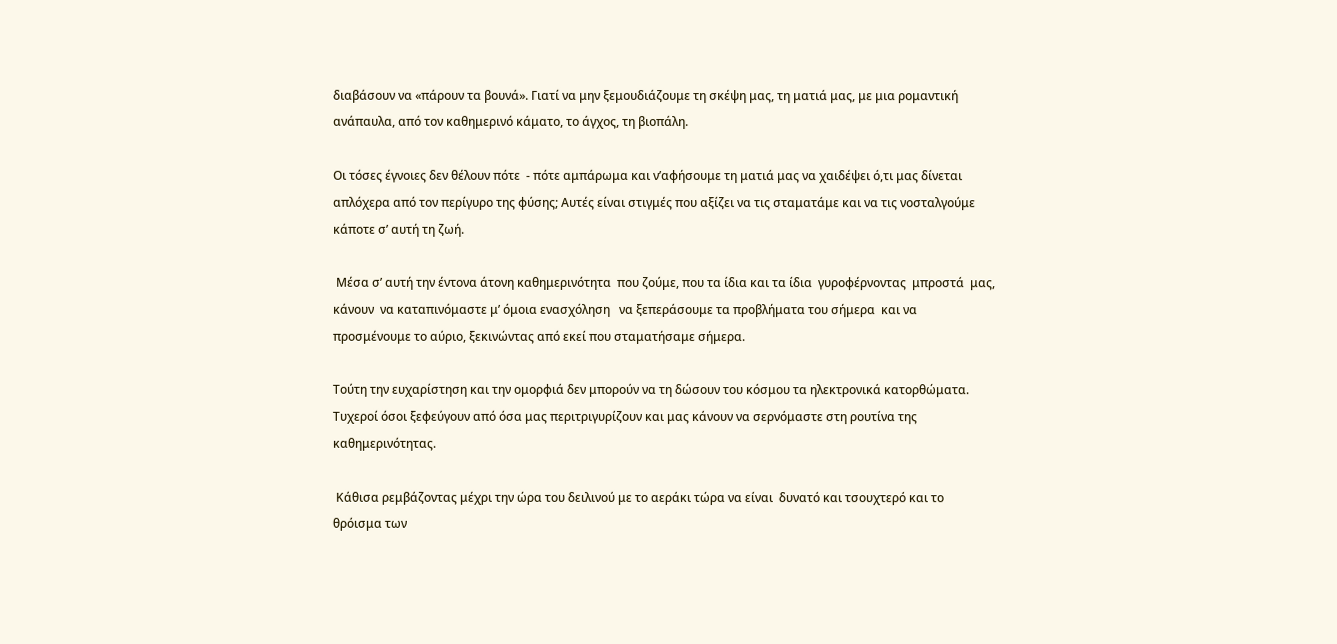διαβάσουν να «πάρουν τα βουνά». Γιατί να μην ξεμουδιάζουμε τη σκέψη μας, τη ματιά μας, με μια ρομαντική ανάπαυλα, από τον καθημερινό κάματο, το άγχος, τη βιοπάλη.

Οι τόσες έγνοιες δεν θέλουν πότε  - πότε αμπάρωμα και ν’αφήσουμε τη ματιά μας να χαιδέψει ό,τι μας δίνεται απλόχερα από τον περίγυρο της φύσης; Αυτές είναι στιγμές που αξίζει να τις σταματάμε και να τις νοσταλγούμε κάποτε σ’ αυτή τη ζωή.

 Μέσα σ’ αυτή την έντονα άτονη καθημερινότητα  που ζούμε, που τα ίδια και τα ίδια  γυροφέρνοντας  μπροστά  μας,  κάνουν  να καταπινόμαστε μ’ όμοια ενασχόληση   να ξεπεράσουμε τα προβλήματα του σήμερα  και να προσμένουμε το αύριο, ξεκινώντας από εκεί που σταματήσαμε σήμερα.

Τούτη την ευχαρίστηση και την ομορφιά δεν μπορούν να τη δώσουν του κόσμου τα ηλεκτρονικά κατορθώματα. Τυχεροί όσοι ξεφεύγουν από όσα μας περιτριγυρίζουν και μας κάνουν να σερνόμαστε στη ρουτίνα της καθημερινότητας.

 Κάθισα ρεμβάζοντας μέχρι την ώρα του δειλινού με το αεράκι τώρα να είναι  δυνατό και τσουχτερό και το θρόισμα των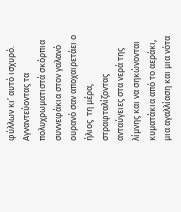φύλλων κι’ αυτό ισχυρό. Αγναντεύοντας τα  πολυχρωματιστά σκόρπια συννεφάκια στον γαλανό ουρανό σαν αποχαιρετάει ο ήλιος  τη μέρα, στραφταλίζοντας ανταύγειες στα νερά της λίμνης και να σηκώνονται  κυματάκια από το αεράκι, μια αγαλλίαση και μια νότα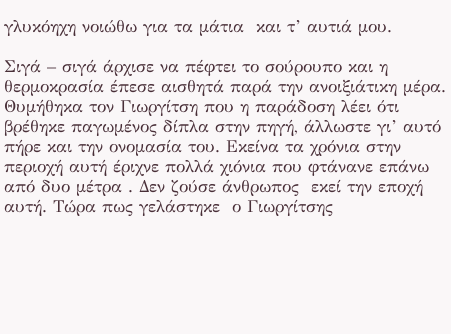γλυκόηχη νοιώθω για τα μάτια  και τ’ αυτιά μου.

Σιγά – σιγά άρχισε να πέφτει το σούρουπο και η θερμοκρασία έπεσε αισθητά παρά την ανοιξιάτικη μέρα. Θυμήθηκα τον Γιωργίτση που η παράδοση λέει ότι βρέθηκε παγωμένος δίπλα στην πηγή, άλλωστε γι’ αυτό πήρε και την ονομασία του. Εκείνα τα χρόνια στην περιοχή αυτή έριχνε πολλά χιόνια που φτάνανε επάνω από δυο μέτρα . Δεν ζούσε άνθρωπος  εκεί την εποχή αυτή. Τώρα πως γελάστηκε  ο Γιωργίτσης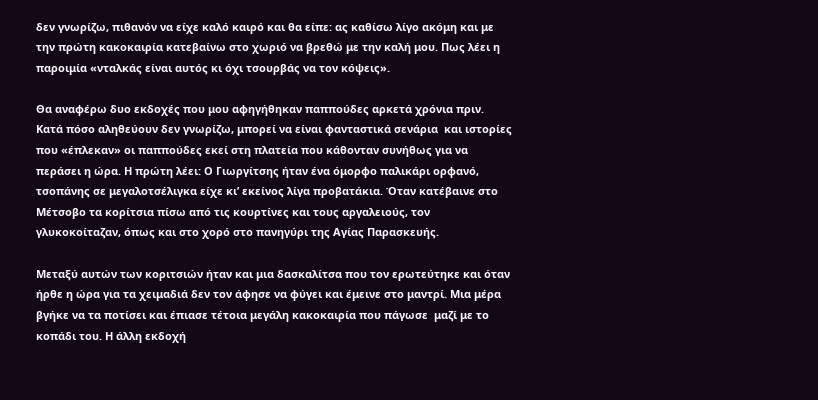δεν γνωρίζω, πιθανόν να είχε καλό καιρό και θα είπε: ας καθίσω λίγο ακόμη και με την πρώτη κακοκαιρία κατεβαίνω στο χωριό να βρεθώ με την καλή μου. Πως λέει η παροιμία «νταλκάς είναι αυτός κι όχι τσουρβάς να τον κόψεις».

Θα αναφέρω δυο εκδοχές που μου αφηγήθηκαν παππούδες αρκετά χρόνια πριν.  Κατά πόσο αληθεύουν δεν γνωρίζω, μπορεί να είναι φανταστικά σενάρια  και ιστορίες που «έπλεκαν» οι παππούδες εκεί στη πλατεία που κάθονταν συνήθως για να περάσει η ώρα. Η πρώτη λέει: Ο Γιωργίτσης ήταν ένα όμορφο παλικάρι ορφανό, τσοπάνης σε μεγαλοτσέλιγκα είχε κι’ εκείνος λίγα προβατάκια. Όταν κατέβαινε στο Μέτσοβο τα κορίτσια πίσω από τις κουρτίνες και τους αργαλειούς, τον γλυκοκοίταζαν, όπως και στο χορό στο πανηγύρι της Αγίας Παρασκευής.

Μεταξύ αυτών των κοριτσιών ήταν και μια δασκαλίτσα που τον ερωτεύτηκε και όταν ήρθε η ώρα για τα χειμαδιά δεν τον άφησε να φύγει και έμεινε στο μαντρί. Μια μέρα βγήκε να τα ποτίσει και έπιασε τέτοια μεγάλη κακοκαιρία που πάγωσε  μαζί με το κοπάδι του. Η άλλη εκδοχή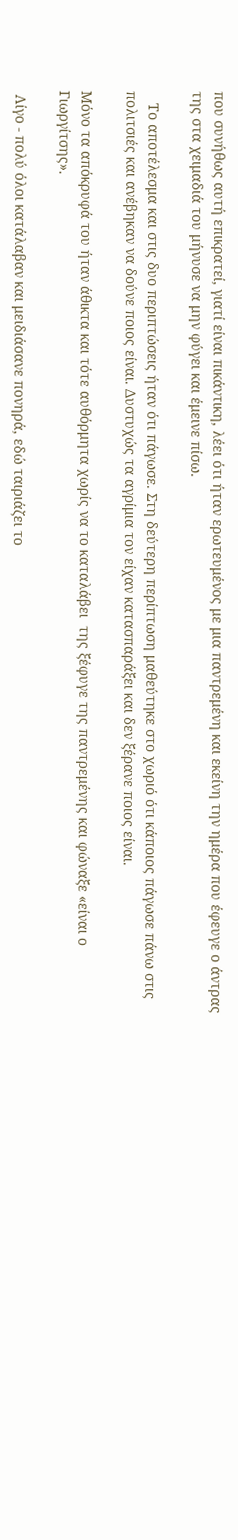που συνήθως αυτή επικρατεί, γιατί είναι πικάντικη, λέει ότι ήταν ερωτευμένος με μια παντρεμένη και εκείνη την ημέρα που έφευγε ο άντρας της στα χειμαδιά του μήνυσε να μην φύγει και έμεινε πίσω.

   Το αποτέλεσμα και στις δυο περιπτώσεις ήταν ότι πάγωσε. Στη δεύτερη περίπτωση μαθεύτηκε στο χωριό ότι κάποιος πάγωσε πάνω στις πολιτσιές και ανέβηκαν να δούνε ποιος είναι. Δυστυχώς τα αγρίμια τον είχαν κατασπαράξει και δεν ξέρανε ποιος είναι.

Μόνο τα απόκρυφά του ήταν άθικτα και τότε αυθόρμητα χωρίς να το καταλάβει  της ξέφυγε της παντρεμένης και φώναξε «είναι ο Γιωργίτσης».

 Λίγο - πολύ όλοι κατάλαβαν και μειδιάσανε πονηρά, εδώ ταιριάζει το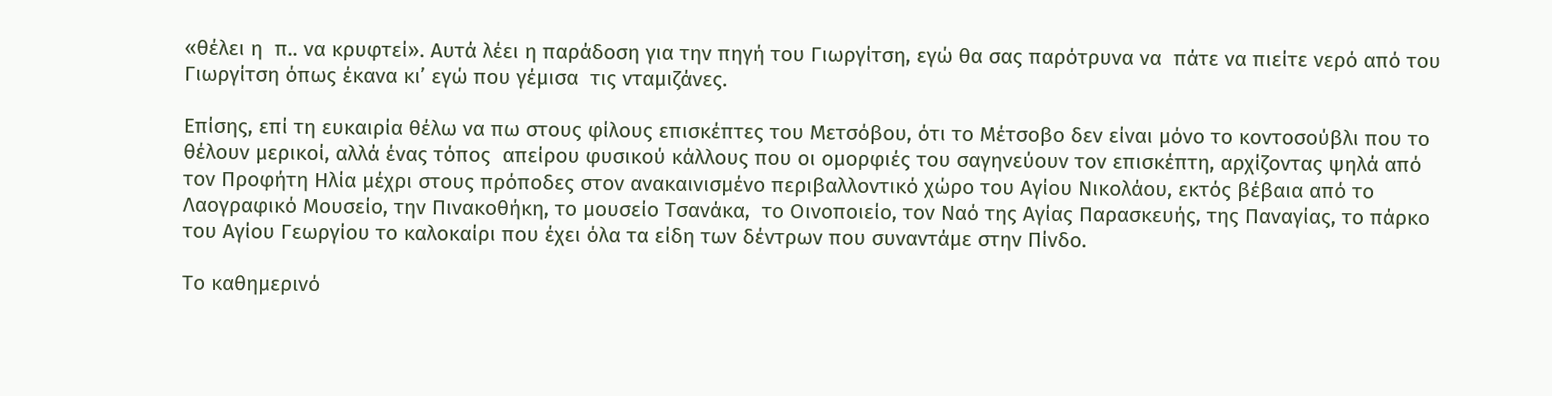«θέλει η  π.. να κρυφτεί». Αυτά λέει η παράδοση για την πηγή του Γιωργίτση, εγώ θα σας παρότρυνα να  πάτε να πιείτε νερό από του Γιωργίτση όπως έκανα κι’ εγώ που γέμισα  τις νταμιζάνες.

Επίσης, επί τη ευκαιρία θέλω να πω στους φίλους επισκέπτες του Μετσόβου, ότι το Μέτσοβο δεν είναι μόνο το κοντοσούβλι που το θέλουν μερικοί, αλλά ένας τόπος  απείρου φυσικού κάλλους που οι ομορφιές του σαγηνεύουν τον επισκέπτη, αρχίζοντας ψηλά από τον Προφήτη Ηλία μέχρι στους πρόποδες στον ανακαινισμένο περιβαλλοντικό χώρο του Αγίου Νικολάου, εκτός βέβαια από το Λαογραφικό Μουσείο, την Πινακοθήκη, το μουσείο Τσανάκα,  το Οινοποιείο, τον Ναό της Αγίας Παρασκευής, της Παναγίας, το πάρκο του Αγίου Γεωργίου το καλοκαίρι που έχει όλα τα είδη των δέντρων που συναντάμε στην Πίνδο.

Το καθημερɩνό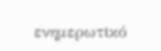ενημερωτɩκό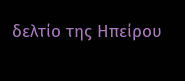δελτίο της Ηπείρου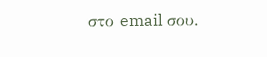στο email σου.